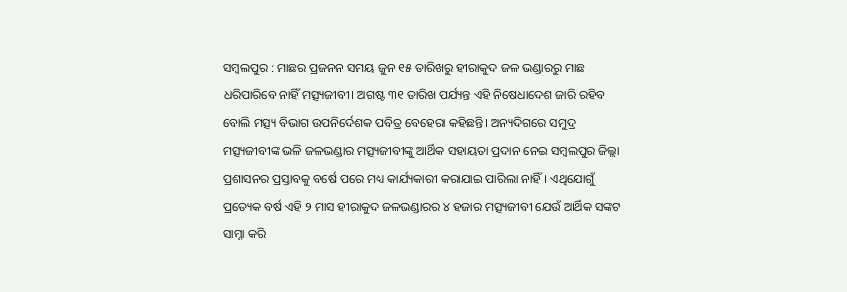ସମ୍ବଲପୁର : ମାଛର ପ୍ରଜନନ ସମୟ ଜୁନ ୧୫ ତାରିଖରୁ ହୀରାକୁଦ ଜଳ ଭଣ୍ଡାରରୁ ମାଛ ଧରିପାରିବେ ନାହିଁ ମତ୍ସ୍ୟଜୀବୀ। ଅଗଷ୍ଟ ୩୧ ତାରିଖ ପର୍ଯ୍ୟନ୍ତ ଏହି ନିଷେଧାଦେଶ ଜାରି ରହିବ ବୋଲି ମତ୍ସ୍ୟ ବିଭାଗ ଉପନିର୍ଦେଶକ ପବିତ୍ର ବେହେରା କହିଛନ୍ତି। ଅନ୍ୟଦିଗରେ ସମୁଦ୍ର ମତ୍ସ୍ୟଜୀବୀଙ୍କ ଭଳି ଜଳଭଣ୍ଡାର ମତ୍ସ୍ୟଜୀବୀଙ୍କୁ ଆର୍ଥିକ ସହାୟତା ପ୍ରଦାନ ନେଇ ସମ୍ବଲପୁର ଜିଲ୍ଲା ପ୍ରଶାସନର ପ୍ରସ୍ତାବକୁ ବର୍ଷେ ପରେ ମଧ୍ୟ କାର୍ଯ୍ୟକାରୀ କରାଯାଇ ପାରିଲା ନାହିଁ। ଏଥିଯୋଗୁଁ ପ୍ରତ୍ୟେକ ବର୍ଷ ଏହି ୨ ମାସ ହୀରାକୁଦ ଜଳଭଣ୍ଡାରର ୪ ହଜାର ମତ୍ସ୍ୟଜୀବୀ ଯେଉଁ ଆର୍ଥିକ ସଙ୍କଟ ସାମ୍ନା କରି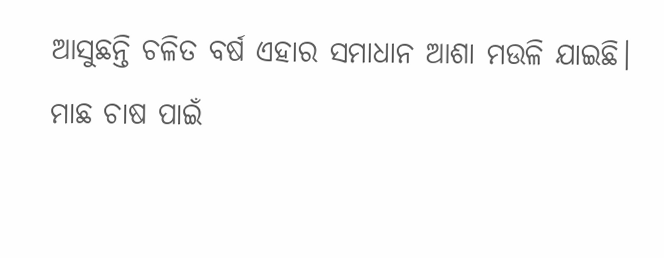ଆସୁଛନ୍ତି ଚଳିତ ବର୍ଷ ଏହାର ସମାଧାନ ଆଶା ମଉଳି ଯାଇଛି।
ମାଛ ଚାଷ ପାଇଁ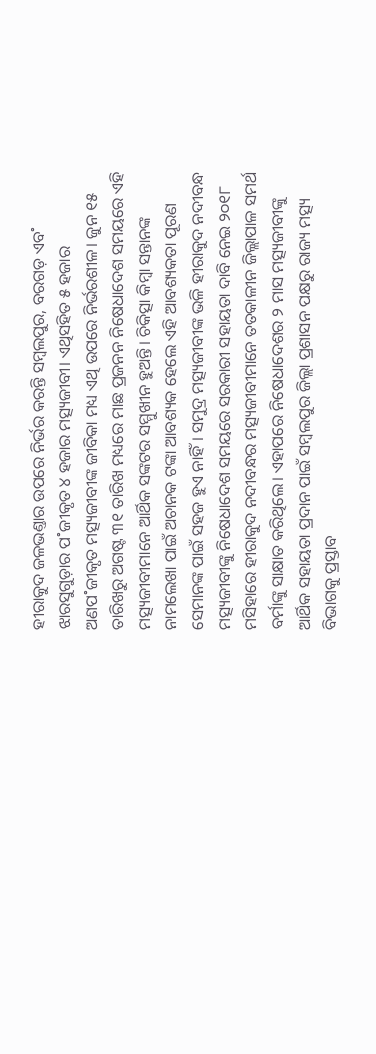ହୀରାକୁଦ ଜଳଭଣ୍ତାର ଉପରେ ନିର୍ଭର କରନ୍ତି ସମ୍ବଲପୁର, ବରଗଡ଼ ଏବ˚ ଝାରସୁଗୁଡ଼ାର ପ˚ଜୀକୃତ ୪ ହଜାର ମତ୍ସ୍ୟଜୀବୀ। ଏଥିସହିତ ୫ ହଜାର ଅଣପ˚ଜୀକୃତ ମତ୍ସ୍ୟଜୀବୀଙ୍କ ଜୀବିକା ମଧ୍ୟ ଏଥି ଉପରେ ନିର୍ଭରଶୀଳ। ଜୁନ ୧୫ ତାରିଖରୁ ଅଗଷ୍ଟ ୩୧ ତାରିଖ ମଧ୍ୟରେ ମାଛ ପ୍ରଜନନ ନିଷେଧାଦେଶ ସମୟରେ ଏହି ମତ୍ସ୍ୟଜୀବୀମାନେ ଆର୍ଥିକ ସଙ୍କଟର ସମ୍ମୁଖୀନ ହୁଅନ୍ତି। ଚିକିତ୍ସା କିମ୍ବା ସନ୍ତାନଙ୍କ ନାମଲେଖା ପାଇଁ ଅଚାନକ ଟଙ୍କା ଆବଶ୍ୟକ ହେଲେ ଏହି ଆବଶ୍ୟକତା ପୂରଣ ସେମାନଙ୍କ ପାଇଁ ସହଜ ହୁଏ ନାହିଁ। ସମୁଦ୍ର ମତ୍ସ୍ୟଜୀବୀଙ୍କ ଭଳି ହୀରାକୁଦ ନଦୀବନ୍ଧ ମତ୍ସ୍ୟଜୀବୀଙ୍କୁ ନିଷେଧାଦେଶ ସମୟରେ ସରକାରୀ ସହାୟତା ଦାବି ନେଇ ୨୦୧୮ ମସିହାରେ ହୀରାକୁଦ ନଦୀବନ୍ଧର ମତ୍ସ୍ୟଜୀବୀମାନେ ତତକାଳୀନ ଜିଲ୍ଲାପାଳ ସମର୍ଥ ବର୍ମାଙ୍କୁ ସାକ୍ଷାତ କରିଥିଲେ। ଏହାପରେ ନିଷେଧାଦେଶର ୨ ମାସ ମତ୍ସ୍ୟଜୀବୀଙ୍କୁ ଆର୍ଥିକ ସହାୟତା ପ୍ରଦାନ ପାଇଁ ସମ୍ବଲପୁର ଜିଲ୍ଲା ପ୍ରଶାସନ ପକ୍ଷରୁ ରାଜ୍ୟ ମତ୍ସ୍ୟ ବିଭାଗକୁ ପ୍ରସ୍ତାବ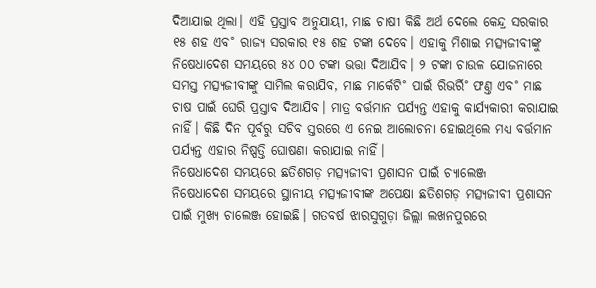ଦିଆଯାଇ ଥିଲା। ଏହି ପ୍ରସ୍ତାବ ଅନୁଯାୟୀ, ମାଛ ଚାଷୀ କିଛି ଅର୍ଥ ଦେଲେ କେନ୍ଦ୍ର ସରକାର ୧୫ ଶହ ଏବ˚ ରାଜ୍ୟ ସରକାର ୧୫ ଶହ ଟଙ୍କା ଦେବେ। ଏହାକୁ ମିଶାଇ ମତ୍ସ୍ୟଜୀବୀଙ୍କୁ ନିଷେଧାଦେଶ ସମୟରେ ୫୪ ୦୦ ଟଙ୍କା ଭତ୍ତା ଦିଆଯିବ। ୨ ଟଙ୍କା ଚାଉଳ ଯୋଜନାରେ ସମସ୍ତ ମତ୍ସ୍ୟଜୀବୀଙ୍କୁ ସାମିଲ କରାଯିବ, ମାଛ ମାର୍କେଟି˚ ପାଇଁ ରିଭର୍ରି˚ ଫଣ୍ତ ଏବ˚ ମାଛ ଚାଷ ପାଇଁ ଘେରି ପ୍ରସ୍ତାବ ଦିଆଯିବ। ମାତ୍ର ବର୍ତ୍ତମାନ ପର୍ଯ୍ୟନ୍ତ ଏହାକୁ କାର୍ଯ୍ୟକାରୀ କରାଯାଇ ନାହିଁ। କିଛି ଦିନ ପୂର୍ବରୁ ସଚିବ ସ୍ତରରେ ଏ ନେଇ ଆଲୋଚନା ହୋଇଥିଲେ ମଧ୍ୟ ବର୍ତ୍ତମାନ ପର୍ଯ୍ୟନ୍ତ ଏହାର ନିଷ୍ପତ୍ତି ଘୋଷଣା କରାଯାଇ ନାହିଁ।
ନିଷେଧାଦେଶ ସମୟରେ ଛତିଶଗଡ଼ ମତ୍ସ୍ୟଜୀବୀ ପ୍ରଶାସନ ପାଇଁ ଚ୍ୟାଲେଞ୍ଜ
ନିଷେଧାଦେଶ ସମୟରେ ସ୍ଥାନୀୟ ମତ୍ସ୍ୟଜୀବୀଙ୍କ ଅପେକ୍ଷା ଛତିଶଗଡ଼ ମତ୍ସ୍ୟଜୀବୀ ପ୍ରଶାସନ ପାଇଁ ମୁଖ୍ୟ ଚାଲେଞ୍ଜ ହୋଇଛି। ଗତବର୍ଷ ଝାରସୁଗୁଡ଼ା ଜିଲ୍ଲା ଲଖନପୁରରେ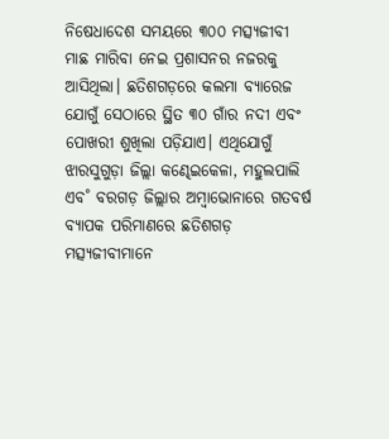ନିଷେଧାଦେଶ ସମୟରେ ୩୦୦ ମତ୍ସ୍ୟଜୀବୀ ମାଛ ମାରିବା ନେଇ ପ୍ରଶାସନର ନଜରକୁ ଆସିଥିଲା। ଛତିଶଗଡ଼ରେ କଲମା ବ୍ୟାରେଜ ଯୋଗୁଁ ସେଠାରେ ସ୍ଥିତ ୩୦ ଗାଁର ନଦୀ ଏବଂ ପୋଖରୀ ଶୁଖିଲା ପଡ଼ିଯାଏ। ଏଥିଯୋଗୁଁ ଝାରସୁଗୁଡ଼ା ଜିଲ୍ଲା କଣ୍ଢେଇକେଳା, ମହୁଲପାଲି ଏବ˚ ବରଗଡ଼ ଜିଲ୍ଲାର ଅମ୍ବାଭୋନାରେ ଗତବର୍ଷ ବ୍ୟାପକ ପରିମାଣରେ ଛତିଶଗଡ଼ ମତ୍ସ୍ୟଜୀବୀମାନେ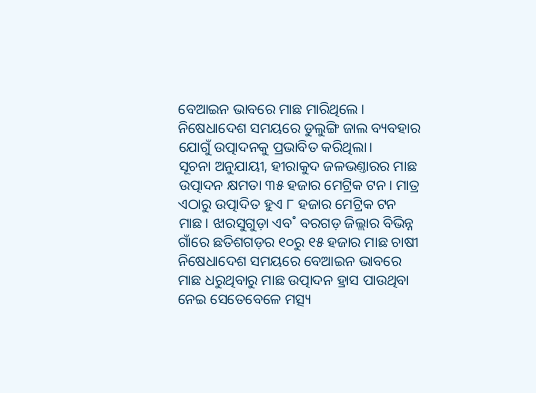ବେଆଇନ ଭାବରେ ମାଛ ମାରିଥିଲେ। ନିଷେଧାଦେଶ ସମୟରେ ଡୁଲୁଙ୍ଗି ଜାଲ ବ୍ୟବହାର ଯୋଗୁଁ ଉତ୍ପାଦନକୁ ପ୍ରଭାବିତ କରିଥିଲା।
ସୂଚନା ଅନୁଯାୟୀ, ହୀରାକୁଦ ଜଳଭଣ୍ତାରର ମାଛ ଉତ୍ପାଦନ କ୍ଷମତା ୩୫ ହଜାର ମେଟ୍ରିକ ଟନ। ମାତ୍ର ଏଠାରୁ ଉତ୍ପାଦିତ ହୁଏ ୮ ହଜାର ମେଟ୍ରିକ ଟନ ମାଛ। ଝାରସୁଗୁଡ଼ା ଏବ˚ ବରଗଡ଼ ଜିଲ୍ଲାର ବିଭିନ୍ନ ଗାଁରେ ଛତିଶଗଡ଼ର ୧୦ରୁ ୧୫ ହଜାର ମାଛ ଚାଷୀ ନିଷେଧାଦେଶ ସମୟରେ ବେଆଇନ ଭାବରେ ମାଛ ଧରୁଥିବାରୁ ମାଛ ଉତ୍ପାଦନ ହ୍ରାସ ପାଉଥିବା ନେଇ ସେତେବେଳେ ମତ୍ସ୍ୟ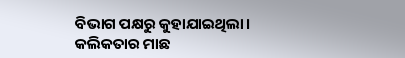ବିଭାଗ ପକ୍ଷରୁ କୁହାଯାଇଥିଲା। କଲିକତାର ମାଛ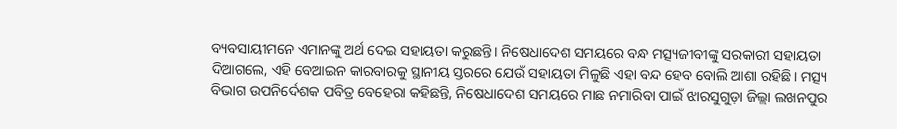ବ୍ୟବସାୟୀମନେ ଏମାନଙ୍କୁ ଅର୍ଥ ଦେଇ ସହାୟତା କରୁଛନ୍ତି। ନିଷେଧାଦେଶ ସମୟରେ ବନ୍ଧ ମତ୍ସ୍ୟଜୀବୀଙ୍କୁ ସରକାରୀ ସହାୟତା ଦିଆଗଲେ, ଏହି ବେଆଇନ କାରବାରକୁ ସ୍ଥାନୀୟ ସ୍ତରରେ ଯେଉଁ ସହାୟତା ମିଳୁଛି ଏହା ବନ୍ଦ ହେବ ବୋଲି ଆଶା ରହିଛି। ମତ୍ସ୍ୟ ବିଭାଗ ଉପନିର୍ଦେଶକ ପବିତ୍ର ବେହେରା କହିଛନ୍ତି, ନିଷେଧାଦେଶ ସମୟରେ ମାଛ ନମାରିବା ପାଇଁ ଝାରସୁଗୁଡ଼ା ଜିଲ୍ଲା ଲଖନପୁର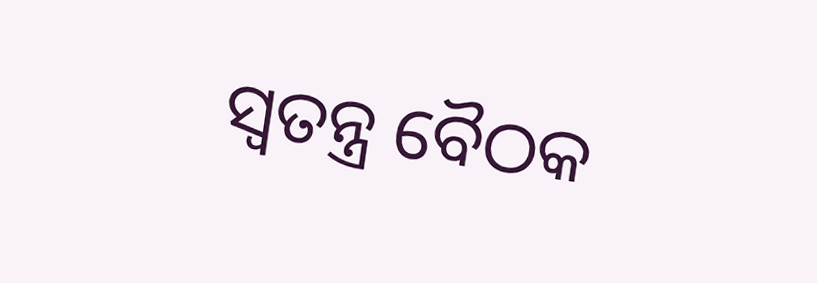ସ୍ବତନ୍ତ୍ର ବୈଠକ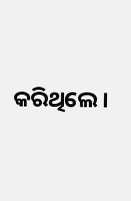କରିଥିଲେ।